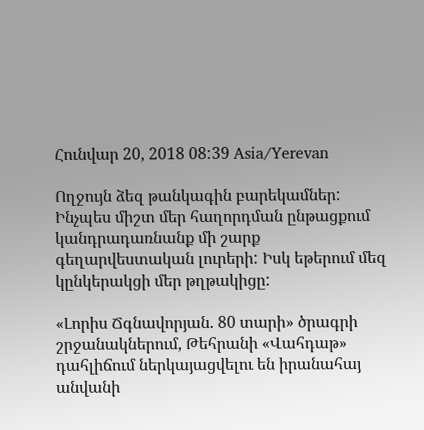Հունվար 20, 2018 08:39 Asia/Yerevan

Ողջույն ձեզ թանկագին բարեկամներ: Ինչպես միշտ մեր հաղորդման ընթացքում կանդրադառնանք մի շարք գեղարվեստական լուրերի: Իսկ եթերում մեզ կընկերակցի մեր թղթակիցը:

«Լորիս Ճգնավորյան. 80 տարի» ծրագրի շրջանակներում, Թեհրանի «Վահդաթ» դահլիճում ներկայացվելու են իրանահայ անվանի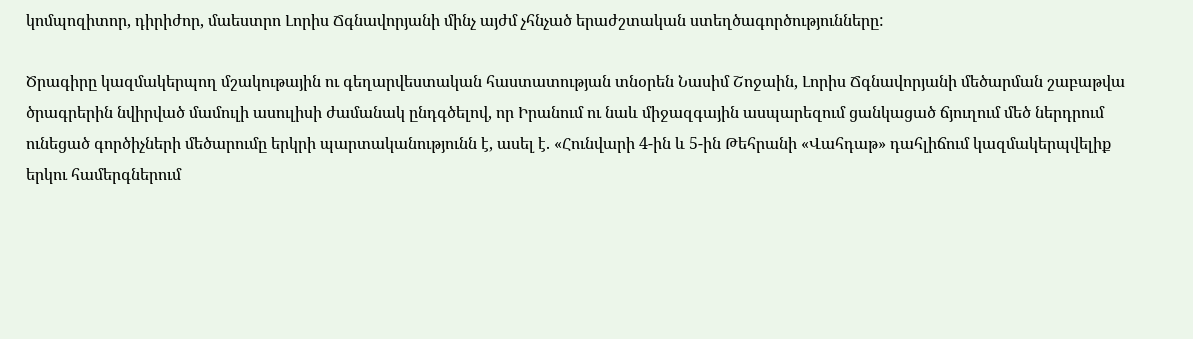կոմպոզիտոր, դիրիժոր, մաեստրո Լորիս Ճգնավորյանի մինչ այժմ չհնչած երաժշտական ստեղծագործությունները:

Ծրագիրը կազմակերպող մշակութային ու գեղարվեստական հաստատության տնօրեն Նասիմ Շոջաին, Լորիս Ճգնավորյանի մեծարման շաբաթվա ծրագրերին նվիրված մամուլի ասուլիսի ժամանակ ընդգծելով, որ Իրանում ու նաև միջազգային ասպարեզում ցանկացած ճյուղում մեծ ներդրում ունեցած գործիչների մեծարումը երկրի պարտականությունն է, ասել է. «Հունվարի 4-ին և 5-ին Թեհրանի «Վահդաթ» դահլիճում կազմակերպվելիք երկու համերգներում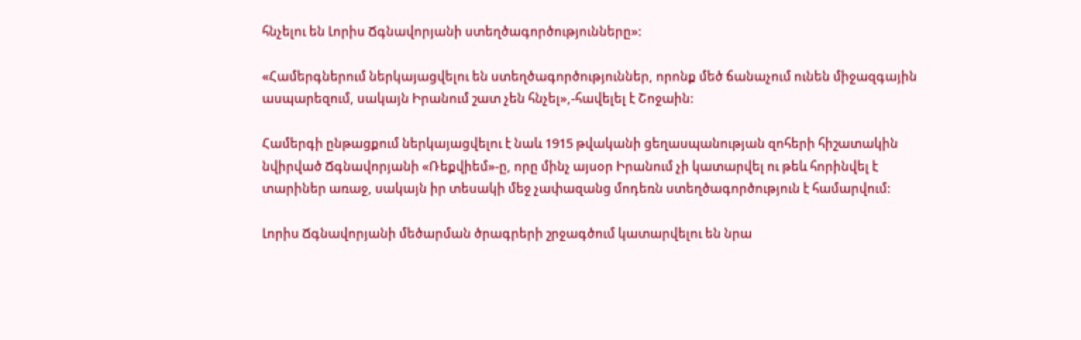հնչելու են Լորիս Ճգնավորյանի ստեղծագործությունները»:

«Համերգներում ներկայացվելու են ստեղծագործություններ, որոնք մեծ ճանաչում ունեն միջազգային ասպարեզում, սակայն Իրանում շատ չեն հնչել»,-հավելել է Շոջաին:

Համերգի ընթացքում ներկայացվելու է նաև 1915 թվականի ցեղասպանության զոհերի հիշատակին նվիրված Ճգնավորյանի «Ռեքվիեմ»-ը, որը մինչ այսօր Իրանում չի կատարվել ու թեև հորինվել է տարիներ առաջ, սակայն իր տեսակի մեջ չափազանց մոդեռն ստեղծագործություն է համարվում:

Լորիս Ճգնավորյանի մեծարման ծրագրերի շրջագծում կատարվելու են նրա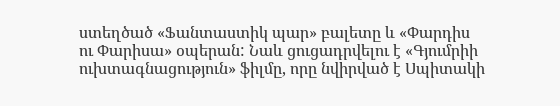ստեղծած «Ֆանտաստիկ պար» բալետը և «Փարդիս ու Փարիսա» օպերան: Նաև ցուցադրվելու է «Գյումրիի ուխտագնացություն» ֆիլմը, որը նվիրված է Սպիտակի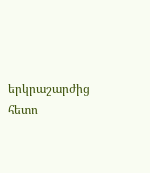երկրաշարժից հետո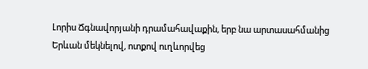Լորիս Ճգնավորյանի դրամահավաքին, երբ նա արտասահմանից Երևան մեկնելով, ոտքով ուղևորվեց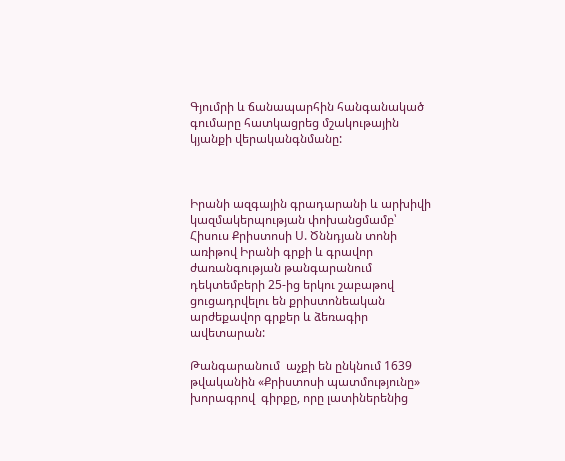Գյումրի և ճանապարհին հանգանակած գումարը հատկացրեց մշակութային կյանքի վերականգնմանը:



Իրանի ազգային գրադարանի և արխիվի կազմակերպության փոխանցմամբ՝ Հիսուս Քրիստոսի Ս. Ծննդյան տոնի առիթով Իրանի գրքի և գրավոր ժառանգության թանգարանում դեկտեմբերի 25-ից երկու շաբաթով ցուցադրվելու են քրիստոնեական արժեքավոր գրքեր և ձեռագիր ավետարան:

Թանգարանում  աչքի են ընկնում 1639 թվականին «Քրիստոսի պատմությունը» խորագրով  գիրքը, որը լատիներենից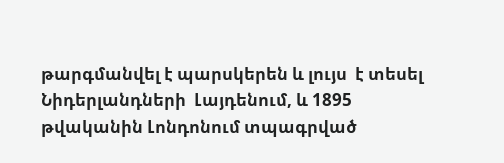թարգմանվել է պարսկերեն և լույս  է տեսել  Նիդերլանդների  Լայդենում, և 1895 թվականին Լոնդոնում տպագրված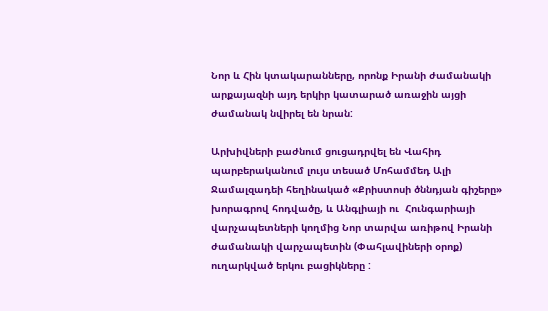Նոր և Հին կտակարանները, որոնք Իրանի ժամանակի արքայազնի այդ երկիր կատարած առաջին այցի ժամանակ նվիրել են նրան:

Արխիվների բաժնում ցուցադրվել են Վահիդ պարբերականում լույս տեսած Մոհամմեդ Ալի Ջամալզադեի հեղինակած «Քրիստոսի ծննդյան գիշերը» խորագրով հոդվածը, և Անգլիայի ու  Հունգարիայի վարչապետների կողմից Նոր տարվա առիթով Իրանի ժամանակի վարչապետին (Փահլավիների օրոք) ուղարկված երկու բացիկները :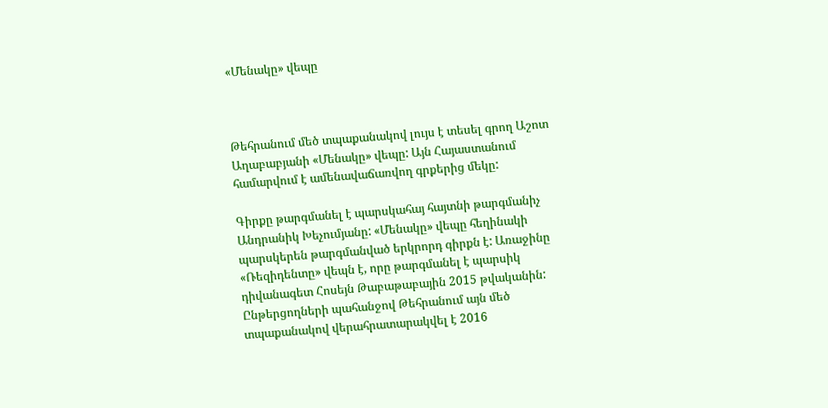«Մենակը» վեպը



Թեհրանում մեծ տպաքանակով լույս է տեսել գրող Աշոտ Աղաբաբյանի «Մենակը» վեպը: Այն Հայաստանում համարվում է ամենավաճառվող գրքերից մեկը:

Գիրքը թարգմանել է պարսկահայ հայտնի թարգմանիչ Անդրանիկ Խեչումյանը: «Մենակը» վեպը հեղինակի պարսկերեն թարգմանված երկրորդ գիրքն է: Առաջինը «Ռեզիդենտը» վեպն է, որը թարգմանել է պարսիկ դիվանագետ Հոսեյն Թաբաթաբային 2015 թվականին: Ընթերցողների պահանջով Թեհրանում այն մեծ տպաքանակով վերահրատարակվել է 2016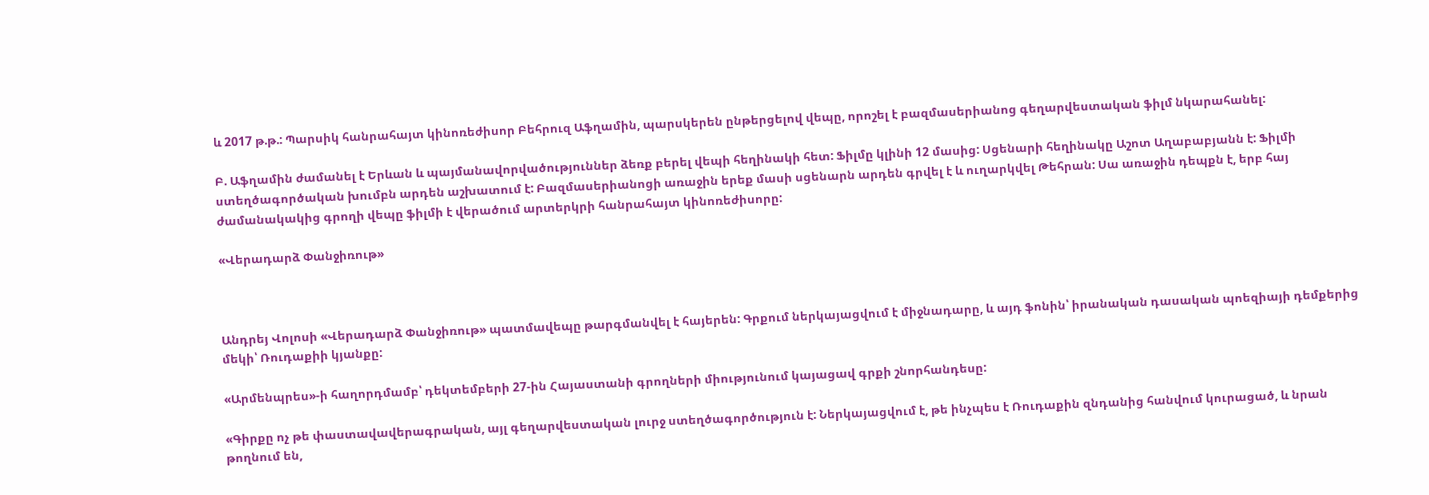և 2017 թ.թ.: Պարսիկ հանրահայտ կինոռեժիսոր Բեհրուզ Աֆղամին, պարսկերեն ընթերցելով վեպը, որոշել է բազմասերիանոց գեղարվեստական ֆիլմ նկարահանել:

Բ. Աֆղամին ժամանել է Երևան և պայմանավորվածություններ ձեռք բերել վեպի հեղինակի հետ: Ֆիլմը կլինի 12 մասից: Սցենարի հեղինակը Աշոտ Աղաբաբյանն է: Ֆիլմի ստեղծագործական խումբն արդեն աշխատում է: Բազմասերիանոցի առաջին երեք մասի սցենարն արդեն գրվել է և ուղարկվել Թեհրան: Սա առաջին դեպքն է, երբ հայ ժամանակակից գրողի վեպը ֆիլմի է վերածում արտերկրի հանրահայտ կինոռեժիսորը:

«Վերադարձ Փանջիռութ»



Անդրեյ Վոլոսի «Վերադարձ Փանջիռութ» պատմավեպը թարգմանվել է հայերեն: Գրքում ներկայացվում է միջնադարը, և այդ ֆոնին՝ իրանական դասական պոեզիայի դեմքերից մեկի՝ Ռուդաքիի կյանքը:

«Արմենպրես»-ի հաղորդմամբ՝ դեկտեմբերի 27-ին Հայաստանի գրողների միությունում կայացավ գրքի շնորհանդեսը:

«Գիրքը ոչ թե փաստավավերագրական, այլ գեղարվեստական լուրջ ստեղծագործություն է: Ներկայացվում է, թե ինչպես է Ռուդաքին զնդանից հանվում կուրացած, և նրան թողնում են,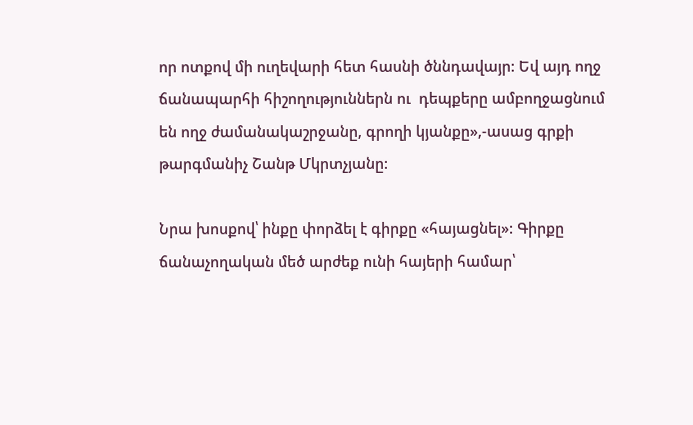որ ոտքով մի ուղեվարի հետ հասնի ծննդավայր: Եվ այդ ողջ ճանապարհի հիշողություններն ու  դեպքերը ամբողջացնում են ողջ ժամանակաշրջանը, գրողի կյանքը»,-ասաց գրքի թարգմանիչ Շանթ Մկրտչյանը:

Նրա խոսքով՝ ինքը փորձել է գիրքը «հայացնել»: Գիրքը ճանաչողական մեծ արժեք ունի հայերի համար՝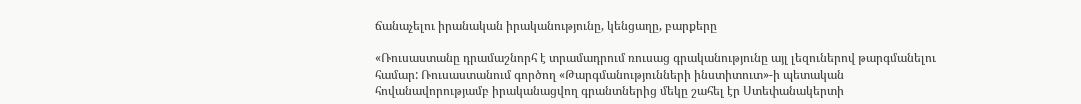ճանաչելու իրանական իրականությունը, կենցաղը, բարքերը

«Ռուսաստանը դրամաշնորհ է տրամադրում ռուսաց գրականությունը այլ լեզուներով թարգմանելու համար: Ռուսաստանում գործող «Թարգմանությունների ինստիտուտ»-ի պետական հովանավորությամբ իրականացվող գրանտներից մեկը շահել էր Ստեփանակերտի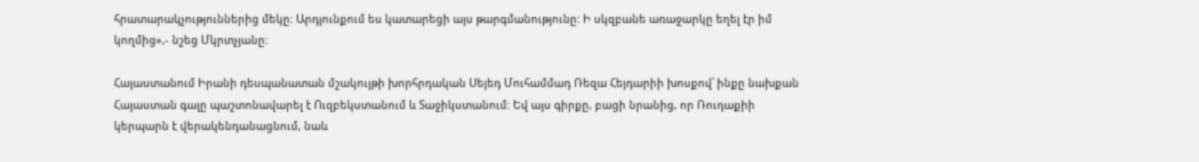հրատարակչություններից մեկը: Արդյունքում ես կատարեցի այս թարգմանությունը: Ի սկզբանե առաջարկը եղել էր իմ կողմից»,- նշեց Մկրտչյանը:

Հայաստանում Իրանի դեսպանատան մշակույթի խորհրդական Սեյեդ Մուհամմադ Ռեզա Հեյդարիի խոսքով՝ ինքը նախքան Հայաստան գալը պաշտոնավարել է Ուզբեկստանում և Տաջիկստանում: Եվ այս գիրքը, բացի նրանից, որ Ռուդաքիի կերպարն է վերակենդանացնում, նաև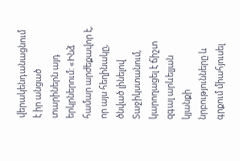վերակենդանացնում է իր անցած տարիներն այդ երկրներում: «Ինձ համար արժեքավոր է, որ այս հեղինակը, ծնված լինելով Տաջիկստանում, կարողացել է ճիշտ զգալ արևելյան կյանքի նրբությունները և գրքում միահյուսել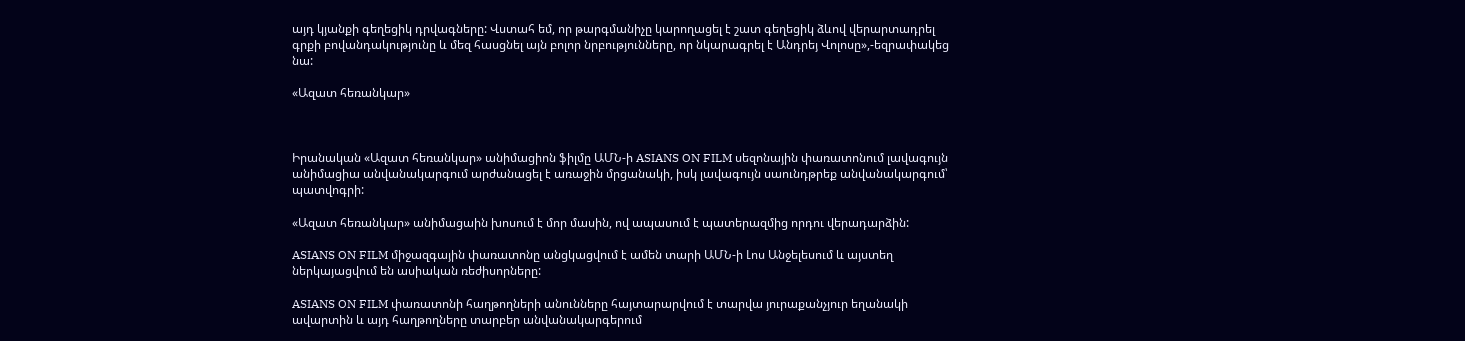այդ կյանքի գեղեցիկ դրվագները: Վստահ եմ, որ թարգմանիչը կարողացել է շատ գեղեցիկ ձևով վերարտադրել գրքի բովանդակությունը և մեզ հասցնել այն բոլոր նրբությունները, որ նկարագրել է Անդրեյ Վոլոսը»,-եզրափակեց նա:

«Ազատ հեռանկար»



Իրանական «Ազատ հեռանկար» անիմացիոն ֆիլմը ԱՄՆ-ի ASIANS ON FILM սեզոնային փառատոնում լավագույն անիմացիա անվանակարգում արժանացել է առաջին մրցանակի, իսկ լավագույն սաունդթրեք անվանակարգում՝ պատվոգրի:

«Ազատ հեռանկար» անիմացաին խոսում է մոր մասին, ով ապասում է պատերազմից որդու վերադարձին:

ASIANS ON FILM միջազգային փառատոնը անցկացվում է ամեն տարի ԱՄՆ-ի Լոս Անջելեսում և այստեղ ներկայացվում են ասիական ռեժիսորները:

ASIANS ON FILM փառատոնի հաղթողների անունները հայտարարվում է տարվա յուրաքանչյուր եղանակի ավարտին և այդ հաղթողները տարբեր անվանակարգերում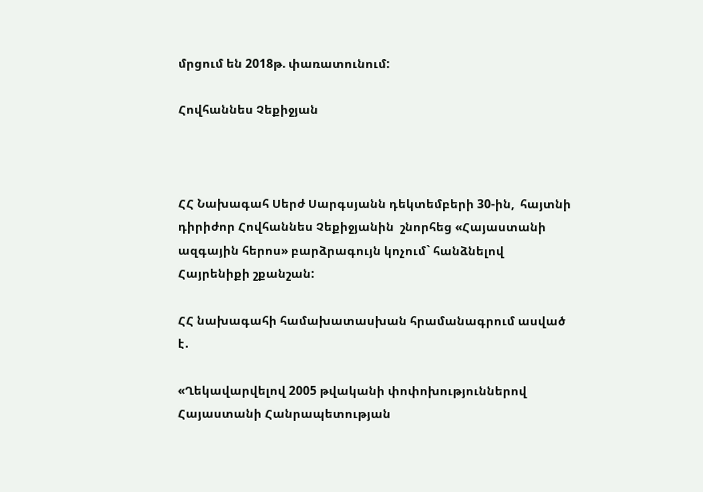մրցում են 2018թ. փառատունում:

Հովհաննես Չեքիջյան



ՀՀ Նախագահ Սերժ Սարգսյանն դեկտեմբերի 30-ին,  հայտնի դիրիժոր Հովհաննես Չեքիջյանին  շնորհեց «Հայաստանի ազգային հերոս» բարձրագույն կոչում` հանձնելով Հայրենիքի շքանշան:

ՀՀ նախագահի համախատասխան հրամանագրում ասված է․

«Ղեկավարվելով 2005 թվականի փոփոխություններով Հայաստանի Հանրապետության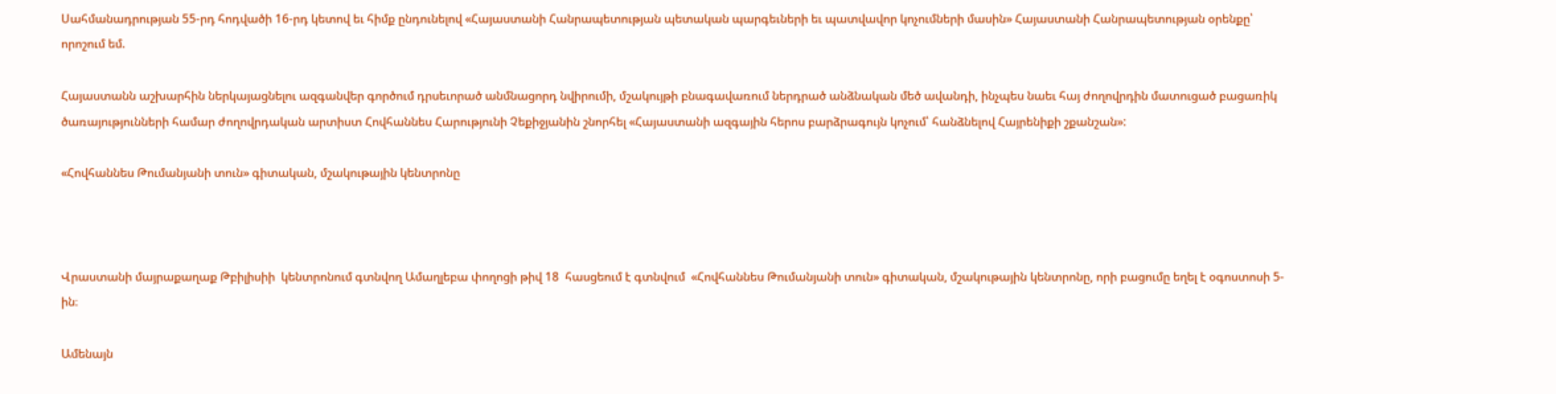Սահմանադրության 55-րդ հոդվածի 16-րդ կետով եւ հիմք ընդունելով «Հայաստանի Հանրապետության պետական պարգեւների եւ պատվավոր կոչումների մասին» Հայաստանի Հանրապետության օրենքը՝ որոշում եմ.

Հայաստանն աշխարհին ներկայացնելու ազգանվեր գործում դրսեւորած անմնացորդ նվիրումի, մշակույթի բնագավառում ներդրած անձնական մեծ ավանդի, ինչպես նաեւ հայ ժողովրդին մատուցած բացառիկ ծառայությունների համար ժողովրդական արտիստ Հովհաննես Հարությունի Չեքիջյանին շնորհել «Հայաստանի ազգային հերոս բարձրագույն կոչում՝ հանձնելով Հայրենիքի շքանշան»:

«Հովհաննես Թումանյանի տուն» գիտական, մշակութային կենտրոնը



Վրաստանի մայրաքաղաք Թբիլիսիի  կենտրոնում գտնվող Ամաղլեբա փողոցի թիվ 18  հասցեում է գտնվում  «Հովհաննես Թումանյանի տուն» գիտական, մշակութային կենտրոնը, որի բացումը եղել է օգոստոսի 5-ին։

Ամենայն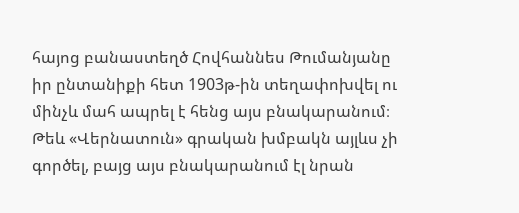հայոց բանաստեղծ Հովհաննես Թումանյանը իր ընտանիքի հետ 1903թ-ին տեղափոխվել ու մինչև մահ ապրել է հենց այս բնակարանում։ Թեև «Վերնատուն» գրական խմբակն այլևս չի գործել, բայց այս բնակարանում էլ նրան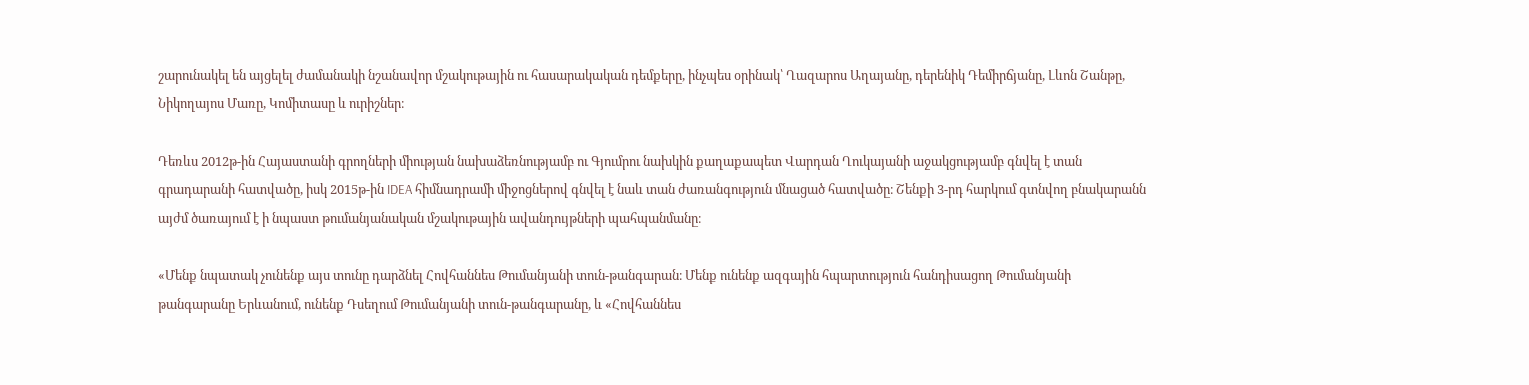շարունակել են այցելել ժամանակի նշանավոր մշակութային ու հասարակական դեմքերը, ինչպես օրինակ՝ Ղազարոս Աղայանը, դերենիկ Դեմիրճյանը, Լևոն Շանթը, Նիկողայոս Մառը, Կոմիտասը և ուրիշներ։

Դեռևս 2012թ-ին Հայաստանի գրողների միության նախաձեռնությամբ ու Գյումրու նախկին քաղաքապետ Վարդան Ղուկայանի աջակցությամբ գնվել է տան գրադարանի հատվածը, իսկ 2015թ-ին IDEA հիմնադրամի միջոցներով գնվել է նաև տան ժառանգություն մնացած հատվածը։ Շենքի 3-րդ հարկում գտնվող բնակարանն այժմ ծառայում է ի նպաստ թումանյանական մշակութային ավանդույթների պահպանմանը։

«Մենք նպատակ չունենք այս տունը դարձնել Հովհաննես Թումանյանի տուն-թանգարան։ Մենք ունենք ազգային հպարտություն հանդիսացող Թումանյանի թանգարանը Երևանում, ունենք Դսեղում Թումանյանի տուն-թանգարանը, և «Հովհաննես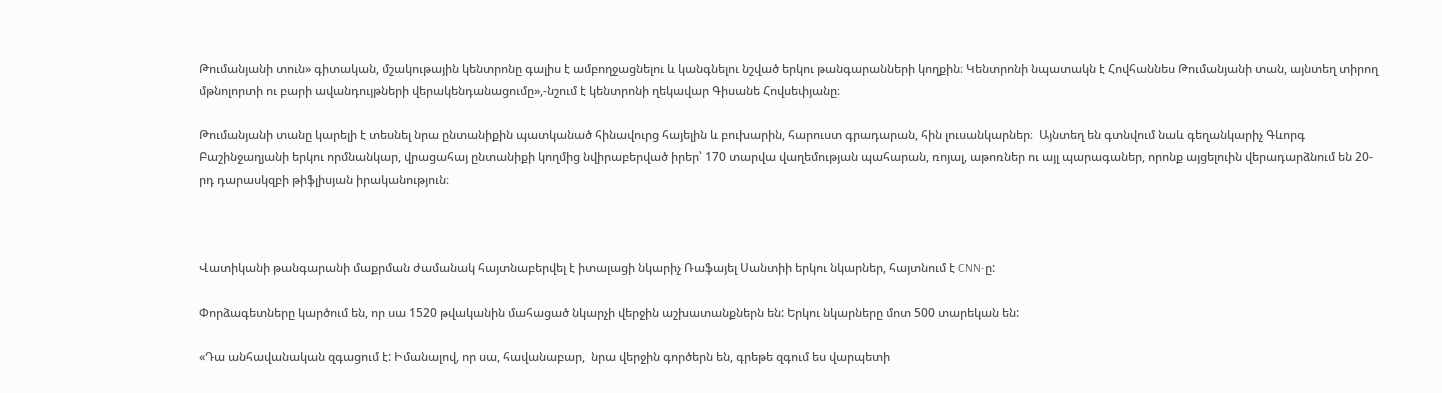Թումանյանի տուն» գիտական, մշակութային կենտրոնը գալիս է ամբողջացնելու և կանգնելու նշված երկու թանգարանների կողքին։ Կենտրոնի նպատակն է Հովհաննես Թումանյանի տան, այնտեղ տիրող մթնոլորտի ու բարի ավանդույթների վերակենդանացումը»,-նշում է կենտրոնի ղեկավար Գիսանե Հովսեփյանը։

Թումանյանի տանը կարելի է տեսնել նրա ընտանիքին պատկանած հինավուրց հայելին և բուխարին, հարուստ գրադարան, հին լուսանկարներ։  Այնտեղ են գտնվում նաև գեղանկարիչ Գևորգ Բաշինջաղյանի երկու որմնանկար, վրացահայ ընտանիքի կողմից նվիրաբերված իրեր՝ 170 տարվա վաղեմության պահարան, ռոյալ, աթոռներ ու այլ պարագաներ, որոնք այցելուին վերադարձնում են 20-րդ դարասկզբի թիֆլիսյան իրականություն։



Վատիկանի թանգարանի մաքրման ժամանակ հայտնաբերվել է իտալացի նկարիչ Ռաֆայել Սանտիի երկու նկարներ, հայտնում է CNN-ը:

Փորձագետները կարծում են, որ սա 1520 թվականին մահացած նկարչի վերջին աշխատանքներն են: Երկու նկարները մոտ 500 տարեկան են:

«Դա անհավանական զգացում է: Իմանալով, որ սա, հավանաբար,  նրա վերջին գործերն են, գրեթե զգում ես վարպետի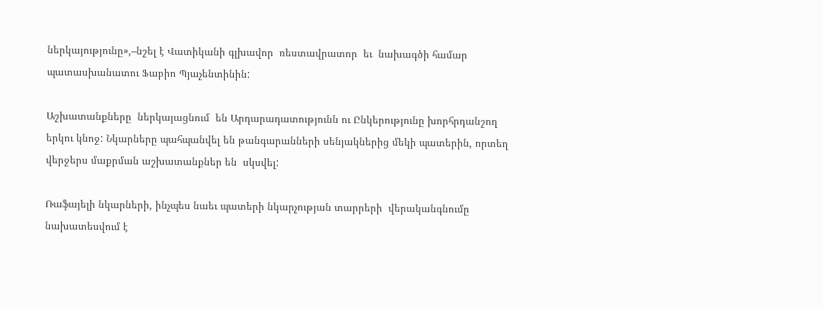ներկայությունը»,–նշել է Վատիկանի գլխավոր  ռեստավրատոր  եւ  նախագծի համար պատասխանատու Ֆաբիո Պյաչենտինին:

Աշխատանքները  ներկայացնում  են Արդարադատությունն ու Ընկերությունը խորհրդանշող երկու կնոջ: Նկարները պահպանվել են թանգարանների սենյակներից մեկի պատերին, որտեղ վերջերս մաքրման աշխատանքներ են  սկսվել:

Ռաֆայելի նկարների, ինչպես նաեւ պատերի նկարչության տարրերի  վերականգնումը նախատեսվում է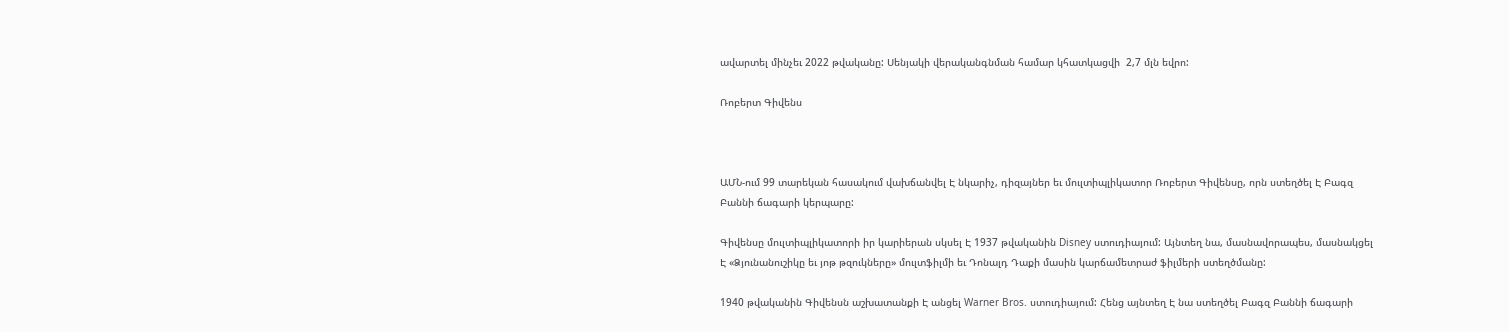ավարտել մինչեւ 2022 թվականը: Սենյակի վերականգնման համար կհատկացվի  2,7 մլն եվրո:

Ռոբերտ Գիվենս



ԱՄՆ-ում 99 տարեկան հասակում վախճանվել Է նկարիչ, դիզայներ եւ մուլտիպլիկատոր Ռոբերտ Գիվենսը, որն ստեղծել Է Բագզ Բաննի ճագարի կերպարը:

Գիվենսը մուլտիպլիկատորի իր կարիերան սկսել Է 1937 թվականին Disney ստուդիայում: Այնտեղ նա, մասնավորապես, մասնակցել Է «Ձյունանուշիկը եւ յոթ թզուկները» մուլտֆիլմի եւ Դոնալդ Դաքի մասին կարճամետրաժ ֆիլմերի ստեղծմանը:

1940 թվականին Գիվենսն աշխատանքի Է անցել Warner Bros. ստուդիայում: Հենց այնտեղ Է նա ստեղծել Բագզ Բաննի ճագարի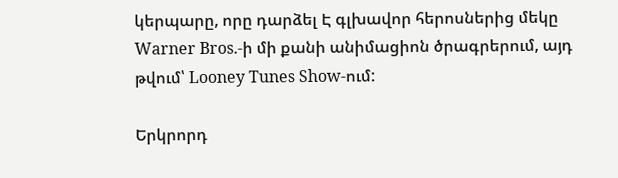կերպարը, որը դարձել Է գլխավոր հերոսներից մեկը Warner Bros.-ի մի քանի անիմացիոն ծրագրերում, այդ թվում՝ Looney Tunes Show-ում:

Երկրորդ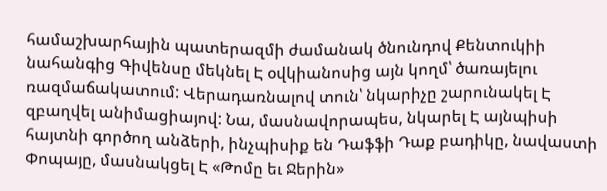համաշխարհային պատերազմի ժամանակ ծնունդով Քենտուկիի նահանգից Գիվենսը մեկնել Է օվկիանոսից այն կողմ՝ ծառայելու ռազմաճակատում: Վերադառնալով տուն՝ նկարիչը շարունակել Է զբաղվել անիմացիայով: Նա, մասնավորապես, նկարել Է այնպիսի հայտնի գործող անձերի, ինչպիսիք են Դաֆֆի Դաք բադիկը, նավաստի Փոպայը, մասնակցել Է «Թոմը եւ Ջերին»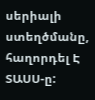սերիալի ստեղծմանը, հաղորդել Է ՏԱՍՍ-ը: